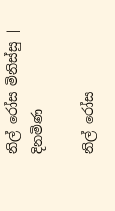නිල් රෝස මිනිස්සු | දිනමිණ

නිල් රෝස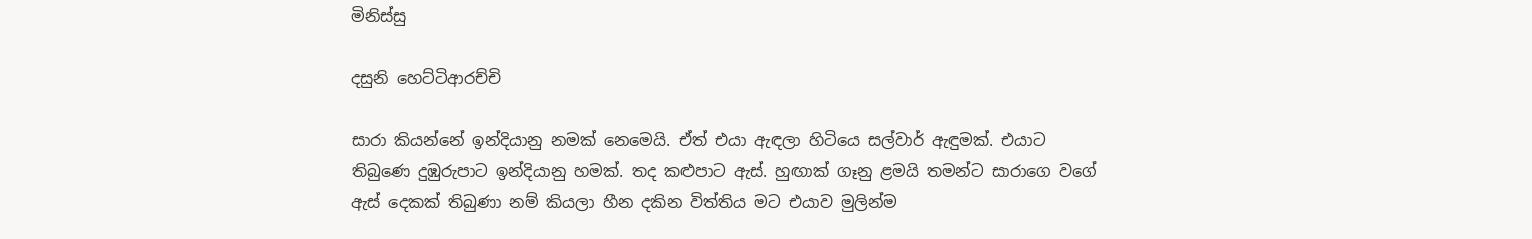මිනිස්සු

දසුනි හෙට්ටිආරච්චි

සාරා කියන්නේ ඉන්දියානු නමක් නෙමෙයි. ඒත් එයා ඇඳලා හිටියෙ සල්වාර් ඇඳුමක්. එයාට තිබුණෙ දුඹුරුපාට ඉන්දියානු හමක්. තද කළුපාට ඇස්. හුඟාක් ගෑනු ළමයි තමන්ට සාරාගෙ වගේ ඇස් දෙකක් තිබුණා නම් කියලා හීන දකින විත්තිය මට එයාව මුලින්ම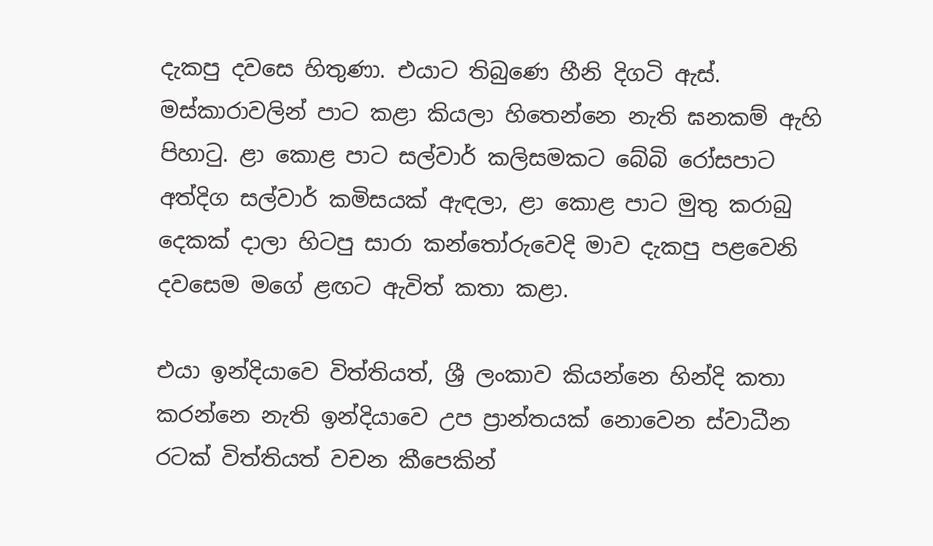දැකපු දවසෙ හිතුණා. එයාට තිබුණෙ හීනි දිගටි ඇස්. මස්කාරාවලින් පාට කළා කියලා හිතෙන්නෙ නැති ඝනකම් ඇහි පිහාටු. ළා කොළ පාට සල්වාර් කලිසමකට බේබි රෝසපාට අත්දිග සල්වාර් කමිසයක් ඇඳලා, ළා කොළ පාට මුතු කරාබු දෙකක් දාලා හිටපු සාරා කන්තෝරුවෙදි මාව දැකපු පළවෙනි දවසෙම මගේ ළඟට ඇවිත් කතා කළා.

එයා ඉන්දියාවෙ විත්තියත්, ශ්‍රී ලංකාව කියන්නෙ හින්දි කතා කරන්නෙ නැති ඉන්දියාවෙ උප ප්‍රාන්තයක් නොවෙන ස්වාධීන රටක් විත්තියත් වචන කීපෙකින්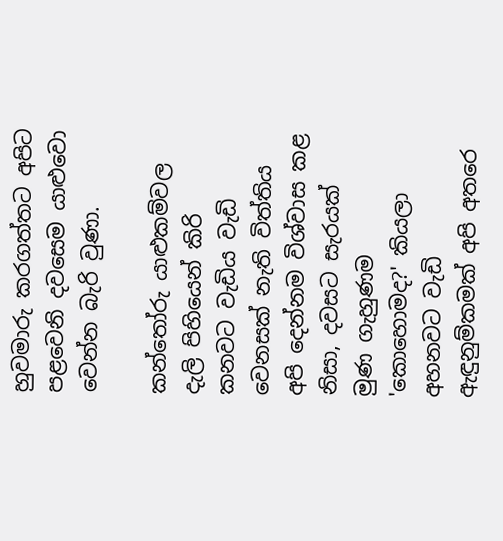හුවමාරු කරගත්තට අපිට පළවෙනි දවසෙම යාළුවො වෙන්න බැරි වුණා.

කන්තෝරු යාළුකම්වල දැලි පිහියෙන් කිරි කනවට වැඩිය වැඩි වෙනසක් නැති විත්තිය අපි දෙන්නම විශ්වාස කළ නිසා, දවසට සැරයක් මුණ ගැහුණම 'කොහොමද?' කියලා අහනවට වැඩි ඇඳුනුම්කමක් අපි අතරෙ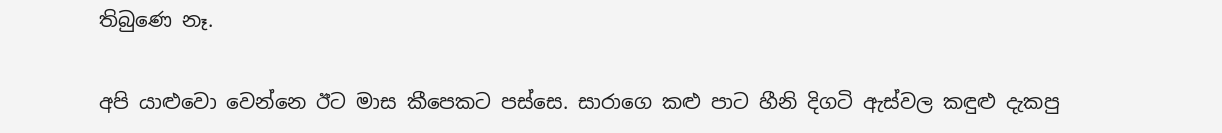තිබුණෙ නෑ.

අපි යාළුවො වෙන්නෙ ඊට මාස කීපෙකට පස්සෙ. සාරාගෙ කළු පාට හීනි දිගටි ඇස්වල කඳුළු දැකපු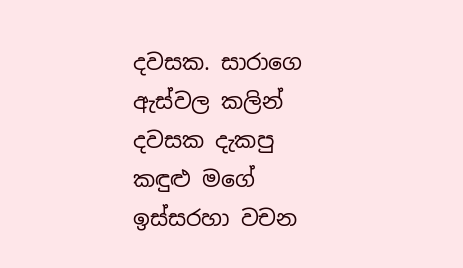දවසක. සාරාගෙ ඇස්වල කලින් දවසක දැකපු කඳුළු මගේ ඉස්සරහා වචන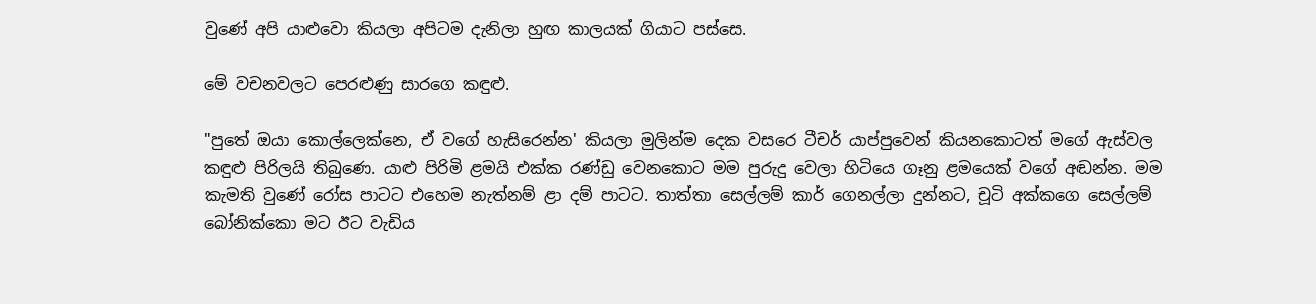වුණේ අපි යාළුවො කියලා අපිටම දැනිලා හුඟ කාලයක් ගියාට පස්සෙ.

මේ වචනවලට පෙරළුණු සාරගෙ කඳුළු.

"පුතේ ඔයා කොල්ලෙක්නෙ, ඒ වගේ හැසිරෙන්න' කියලා මුලින්ම දෙක වසරෙ ටීචර් යාප්පුවෙන් කියනකොටත් මගේ ඇස්වල කඳුළු පිරිලයි තිබුණෙ. යාළු පිරිමි ළමයි එක්ක රණ්ඩු වෙනකොට මම පුරුදු වෙලා හිටියෙ ගෑනු ළමයෙක් වගේ අඬන්න. මම කැමති වුණේ රෝස පාටට එහෙම නැත්නම් ළා දම් පාටට. තාත්තා සෙල්ලම් කාර් ගෙනල්ලා දුන්නට, චූටි අක්කගෙ සෙල්ලම් බෝනික්කො මට ඊට වැඩිය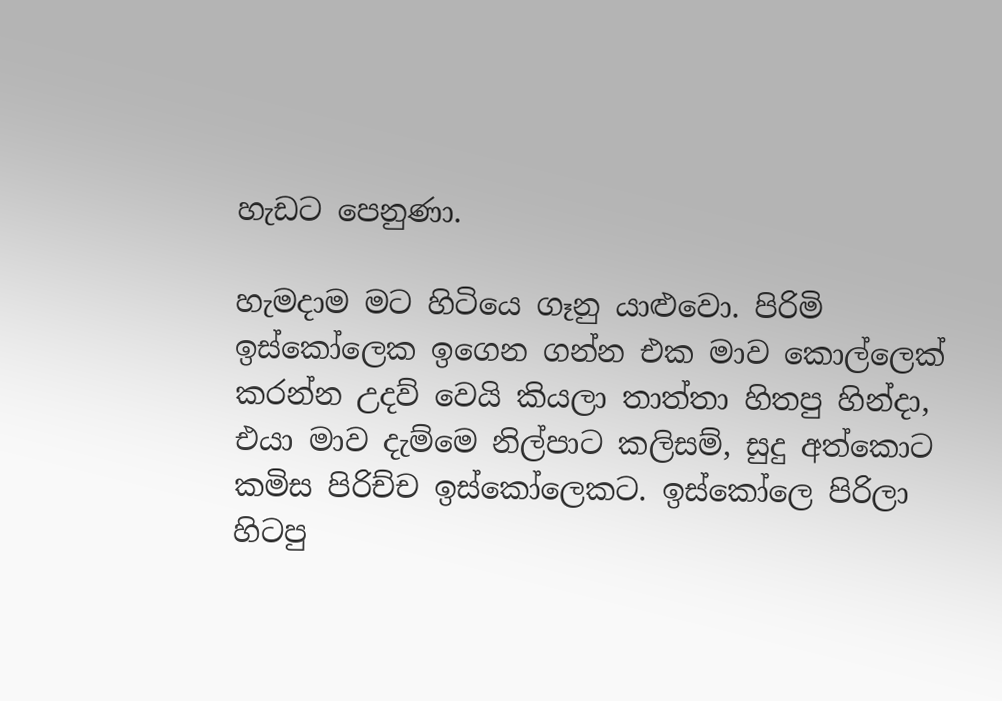හැඩට පෙනුණා.

හැමදාම මට හිටියෙ ගෑනු යාළුවො. පිරිමි ඉස්කෝලෙක ඉගෙන ගන්න එක මාව කොල්ලෙක් කරන්න උදව් වෙයි කියලා තාත්තා හිතපු හින්දා, එයා මාව දැම්මෙ නිල්පාට කලිසම්, සුදු අත්කොට කමිස පිරිච්ච ඉස්කෝලෙකට. ඉස්කෝලෙ පිරිලා හිටපු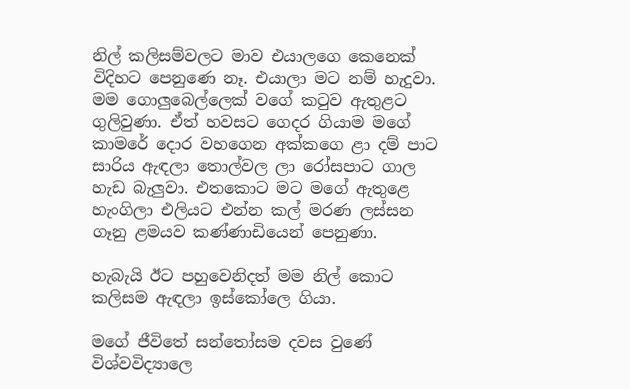නිල් කලිසම්වලට මාව එයාලගෙ කෙනෙක් විදිහට පෙනුණෙ නෑ. එයාලා මට නම් හැදුවා. මම ගොලුබෙල්ලෙක් වගේ කටුව ඇතුළට ගුලිවුණා. ඒත් හවසට ගෙදර ගියාම මගේ කාමරේ දොර වහගෙන අක්කගෙ ළා දම් පාට සාරිය ඇඳලා තොල්වල ලා රෝසපාට ගාල හැඩ බැලුවා. එතකොට මට මගේ ඇතුළෙ හැංගිලා එලියට එන්න කල් මරණ ලස්සන ගෑනු ළමයව කණ්ණාඩියෙන් පෙනුණා.

හැබැයි ඊට පහුවෙනිදත් මම නිල් කොට කලිසම ඇඳලා ඉස්කෝලෙ ගියා.

මගේ ජීවිතේ සන්තෝසම දවස වුණේ විශ්වවිද්‍යාලෙ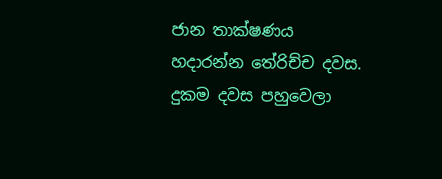ජාන තාක්ෂණය හදාරන්න තේරිච්ච දවස. දුකම දවස පහුවෙලා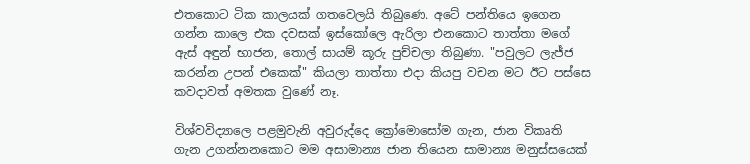එතකොට ටික කාලයක් ගතවෙලයි තිබුණෙ. අටේ පන්තියෙ ඉගෙන ගන්න කාලෙ එක දවසක් ඉස්කෝලෙ ඇරිලා එනකොට තාත්තා මගේ ඇස් අඳුන් භාජන, තොල් සායම් කූරු පුච්චලා තිබුණා. "පවුලට ලැජ්ජ කරන්න උපන් එකෙක්" කියලා තාත්තා එදා කියපු වචන මට ඊට පස්සෙ කවදාවත් අමතක වුණේ නෑ.

විශ්වවිද්‍යාලෙ පළමුවැනි අවුරුද්දෙ ක්‍රෝමොසෝම ගැන, ජාන විකෘති ගැන උගන්නනකොට මම අසාමාන්‍ය ජාන තියෙන සාමාන්‍ය මනුස්සයෙක්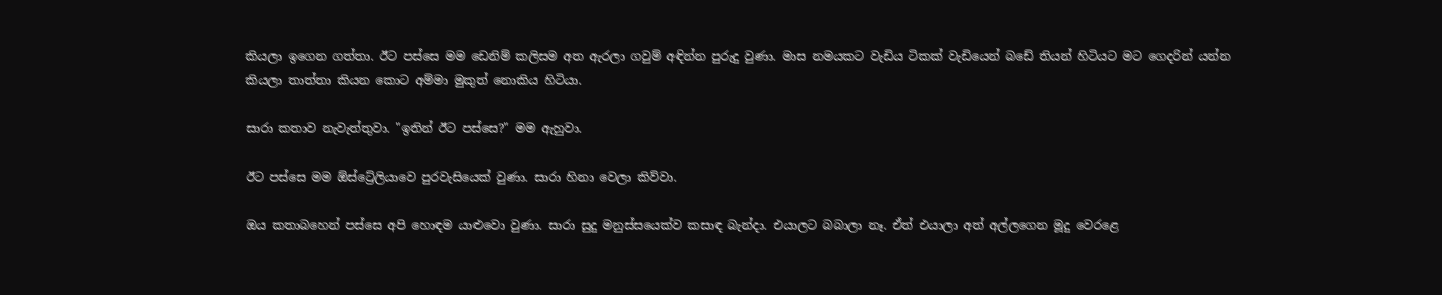කියලා ඉගෙන ගත්තා. ඊට පස්සෙ මම ඩෙනිම් කලිසම අත ඇරලා ගවුම් අඳින්න පුරුදු වුණා. මාස නමයකට වැඩිය ටිකක් වැඩියෙන් බඩේ තියන් හිටියට මට ගෙදරින් යන්න කියලා තාත්තා කියන කොට අම්මා මුකුත් නොකිය හිටියා.

සාරා කතාව නැවැත්තුවා. "ඉතින් ඊට පස්සෙ?" මම ඇහුවා.

ඊට පස්සෙ මම ඕස්ට්‍රේලියාවෙ පුරවැසියෙක් වුණා. සාරා හිනා වෙලා කිව්වා.

ඔය කතාබහෙන් පස්සෙ අපි හොඳම යාළුවො වුණා. සාරා සුදු මනුස්සයෙක්ව කසාඳ බැන්දා. එයාලට බබාලා නෑ. ඒත් එයාලා අත් අල්ලගෙන මූදු වෙරළෙ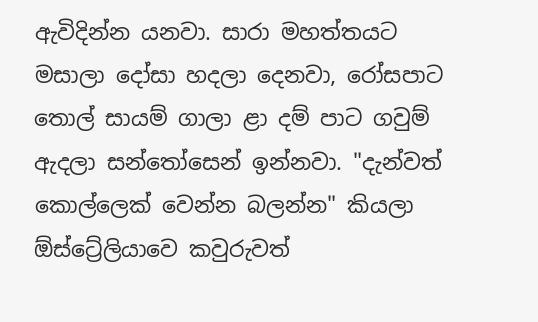ඇවිදින්න යනවා. සාරා මහත්තයට මසාලා දෝසා හදලා දෙනවා, රෝසපාට තොල් සායම් ගාලා ළා දම් පාට ගවුම් ඇදලා සන්තෝසෙන් ඉන්නවා. "දැන්වත් කොල්ලෙක් වෙන්න බලන්න" කියලා ඕස්ට්‍රේලියාවෙ කවුරුවත්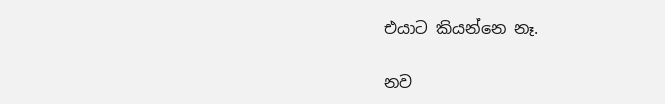එයාට කියන්නෙ නෑ.

නව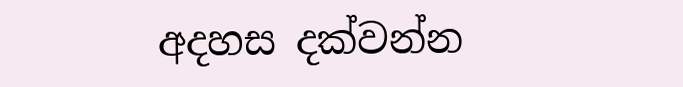අදහස දක්වන්න